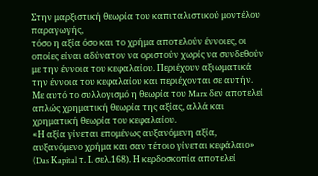Στην μαρξιστική θεωρία του καπιταλιστικού μοντέλου παραγωγής,
τόσο η αξία όσο και το χρήμα αποτελούν έννοιες, οι οποίες είναι αδύνατον να οριστούν χωρίς να συνδεθούν με την έννοια του κεφαλαίου. Περιέχουν αξιωματικά την έννοια του κεφαλαίου και περιέχονται σε αυτήν. Με αυτό το συλλογισμό η θεωρία του Marx δεν αποτελεί απλώς χρηματική θεωρία της αξίας, αλλά και χρηματική θεωρία του κεφαλαίου.
«Η αξία γίνεται επομένως αυξανόμενη αξία, αυξανόμενο χρήμα και σαν τέτοιο γίνεται κεφάλαιο» (Das Κapital τ. Ι. σελ.168). Η κερδοσκοπία αποτελεί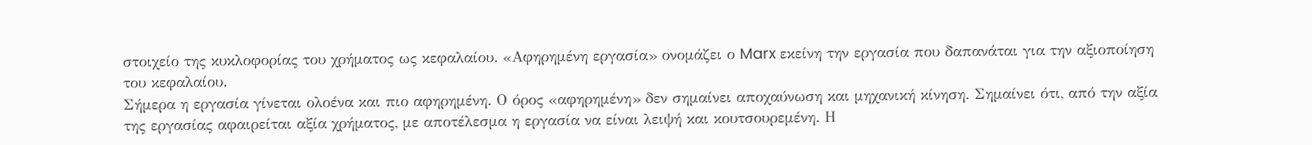στοιχείο της κυκλοφορίας του χρήματος ως κεφαλαίου. «Αφηρημένη εργασία» ονομάζει ο Marx εκείνη την εργασία που δαπανάται για την αξιοποίηση του κεφαλαίου.
Σήμερα η εργασία γίνεται ολοένα και πιο αφηρημένη. Ο όρος «αφηρημένη» δεν σημαίνει αποχαύνωση και μηχανική κίνηση. Σημαίνει ότι, από την αξία της εργασίας αφαιρείται αξία χρήματος, με αποτέλεσμα η εργασία να είναι λειψή και κουτσουρεμένη. Η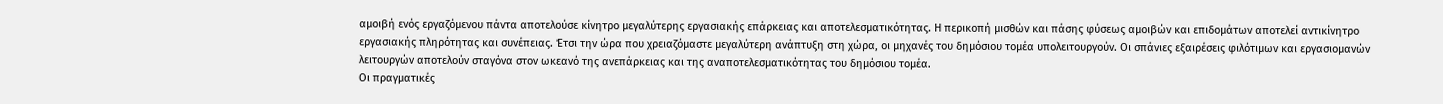αμοιβή ενός εργαζόμενου πάντα αποτελούσε κίνητρο μεγαλύτερης εργασιακής επάρκειας και αποτελεσματικότητας. Η περικοπή μισθών και πάσης φύσεως αμοιβών και επιδομάτων αποτελεί αντικίνητρο εργασιακής πληρότητας και συνέπειας. Έτσι την ώρα που χρειαζόμαστε μεγαλύτερη ανάπτυξη στη χώρα, οι μηχανές του δημόσιου τομέα υπολειτουργούν. Οι σπάνιες εξαιρέσεις φιλότιμων και εργασιομανών λειτουργών αποτελούν σταγόνα στον ωκεανό της ανεπάρκειας και της αναποτελεσματικότητας του δημόσιου τομέα.
Οι πραγματικές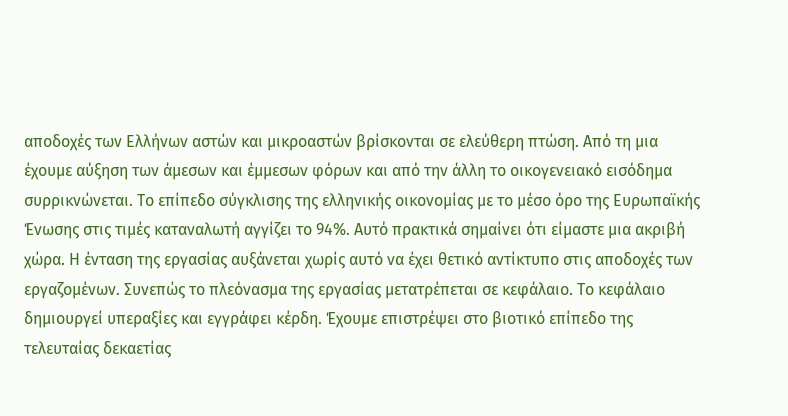αποδοχές των Ελλήνων αστών και μικροαστών βρίσκονται σε ελεύθερη πτώση. Από τη μια έχουμε αύξηση των άμεσων και έμμεσων φόρων και από την άλλη το οικογενειακό εισόδημα συρρικνώνεται. Το επίπεδο σύγκλισης της ελληνικής οικονομίας με το μέσο όρο της Ευρωπαϊκής Ένωσης στις τιμές καταναλωτή αγγίζει το 94%. Αυτό πρακτικά σημαίνει ότι είμαστε μια ακριβή χώρα. Η ένταση της εργασίας αυξάνεται χωρίς αυτό να έχει θετικό αντίκτυπο στις αποδοχές των εργαζομένων. Συνεπώς το πλεόνασμα της εργασίας μετατρέπεται σε κεφάλαιο. Το κεφάλαιο δημιουργεί υπεραξίες και εγγράφει κέρδη. Έχουμε επιστρέψει στο βιοτικό επίπεδο της τελευταίας δεκαετίας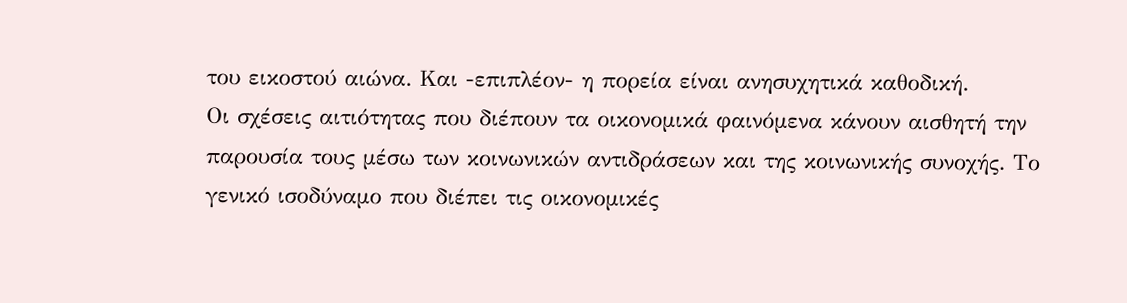του εικοστού αιώνα. Και -επιπλέον- η πορεία είναι ανησυχητικά καθοδική.
Οι σχέσεις αιτιότητας που διέπουν τα οικονομικά φαινόμενα κάνουν αισθητή την παρουσία τους μέσω των κοινωνικών αντιδράσεων και της κοινωνικής συνοχής. Το γενικό ισοδύναμο που διέπει τις οικονομικές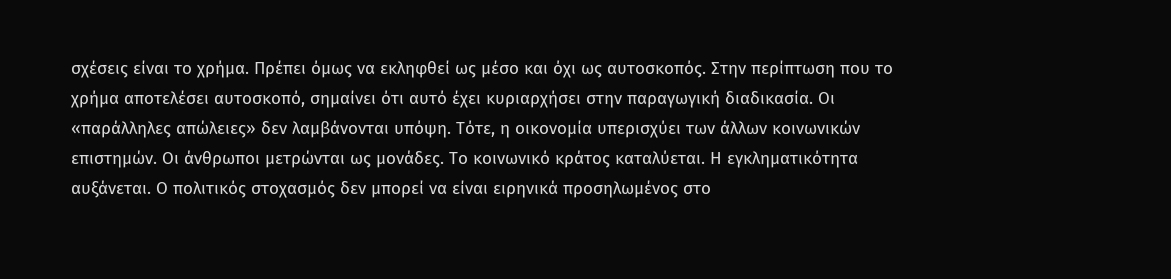σχέσεις είναι το χρήμα. Πρέπει όμως να εκληφθεί ως μέσο και όχι ως αυτοσκοπός. Στην περίπτωση που το χρήμα αποτελέσει αυτοσκοπό, σημαίνει ότι αυτό έχει κυριαρχήσει στην παραγωγική διαδικασία. Οι «παράλληλες απώλειες» δεν λαμβάνονται υπόψη. Τότε, η οικονομία υπερισχύει των άλλων κοινωνικών επιστημών. Οι άνθρωποι μετρώνται ως μονάδες. Το κοινωνικό κράτος καταλύεται. Η εγκληματικότητα αυξάνεται. Ο πολιτικός στοχασμός δεν μπορεί να είναι ειρηνικά προσηλωμένος στο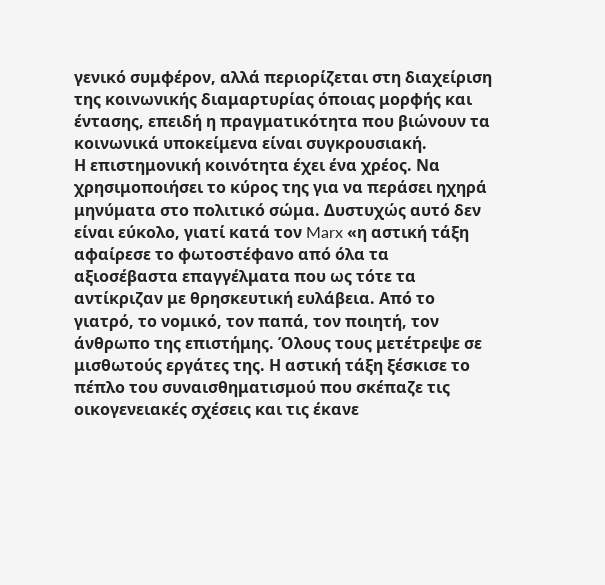γενικό συμφέρον, αλλά περιορίζεται στη διαχείριση της κοινωνικής διαμαρτυρίας όποιας μορφής και έντασης, επειδή η πραγματικότητα που βιώνουν τα κοινωνικά υποκείμενα είναι συγκρουσιακή.
Η επιστημονική κοινότητα έχει ένα χρέος. Να χρησιμοποιήσει το κύρος της για να περάσει ηχηρά μηνύματα στο πολιτικό σώμα. Δυστυχώς αυτό δεν είναι εύκολο, γιατί κατά τον Marx «η αστική τάξη αφαίρεσε το φωτοστέφανο από όλα τα αξιοσέβαστα επαγγέλματα που ως τότε τα αντίκριζαν με θρησκευτική ευλάβεια. Από το γιατρό, το νομικό, τον παπά, τον ποιητή, τον άνθρωπο της επιστήμης. Όλους τους μετέτρεψε σε μισθωτούς εργάτες της. Η αστική τάξη ξέσκισε το πέπλο του συναισθηματισμού που σκέπαζε τις οικογενειακές σχέσεις και τις έκανε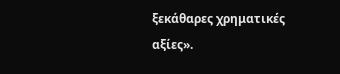ξεκάθαρες χρηματικές αξίες».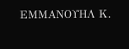ΕΜΜΑΝΟΥΗΛ Κ.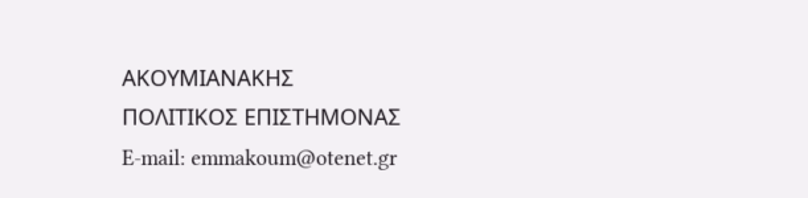ΑΚΟΥΜΙΑΝΑΚΗΣ
ΠΟΛΙΤΙΚΟΣ ΕΠΙΣΤΗΜΟΝΑΣ
E-mail: emmakoum@otenet.gr